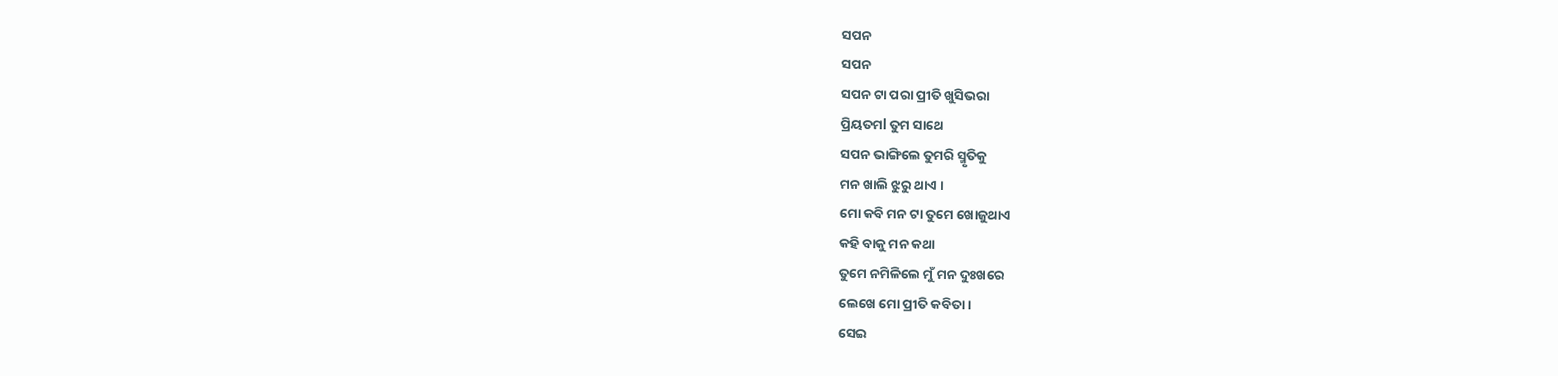ସପନ
ସପନ
ସପନ ଟା ପରା ପ୍ରୀତି ଖୁସିଭରା
ପ୍ରିୟତମl ତୁମ ସାଥେ
ସପନ ଭାଙ୍ଗିଲେ ତୁମରି ସ୍ମୃତିକୁ
ମନ ଖାଲି ଝୁରୁ ଥାଏ ।
ମୋ କବି ମନ ଟା ତୁମେ ଖୋଜୁଥାଏ
କହି ବାକୁ ମନ କଥା
ତୁମେ ନମିଳିଲେ ମୁଁ ମନ ଦୁଃଖରେ
ଲେଖେ ମୋ ପ୍ରୀତି କବିତା ।
ସେଇ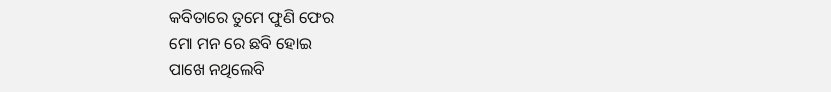କବିତାରେ ତୁମେ ଫୁଣି ଫେର
ମୋ ମନ ରେ ଛବି ହୋଇ
ପାଖେ ନଥିଲେବି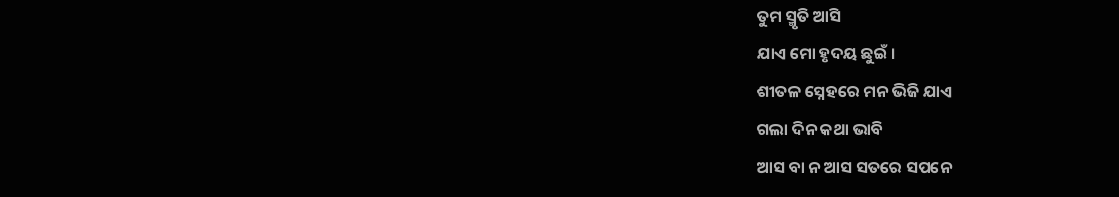ତୁମ ସ୍ମୃତି ଆସି
ଯାଏ ମୋ ହୃଦୟ ଛୁଇଁ ।
ଶୀତଳ ସ୍ନେହରେ ମନ ଭିଜି ଯାଏ
ଗଲା ଦିନ କଥା ଭାବି
ଆସ ବା ନ ଆସ ସତରେ ସପନେ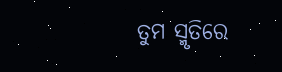ତୁମ ସ୍ମୃତିରେ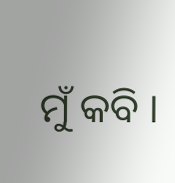ମୁଁ କବି ।